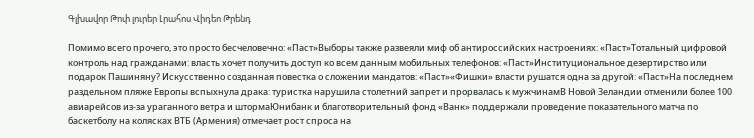Գլխավոր Թոփ լուրեր Լրահոս Վիդեո Թրենդ

Помимо всего прочего, это просто бесчеловечно: «Паст»Выборы также развеяли миф об антироссийских настроениях: «Паст»Тотальный цифровой контроль над гражданами: власть хочет получить доступ ко всем данным мобильных телефонов: «Паст»Институциональное дезертирство или подарок Пашиняну? Искусственно созданная повестка о сложении мандатов: «Паст»«Фишки» власти рушатся одна за другой: «Паст»На последнем раздельном пляже Европы вспыхнула драка: туристка нарушила столетний запрет и прорвалась к мужчинамВ Новой Зеландии отменили более 100 авиарейсов из-за ураганного ветра и штормаЮнибанк и благотворительный фонд «Ванк» поддержали проведение показательного матча по баскетболу на колясках ВТБ (Армения) отмечает рост спроса на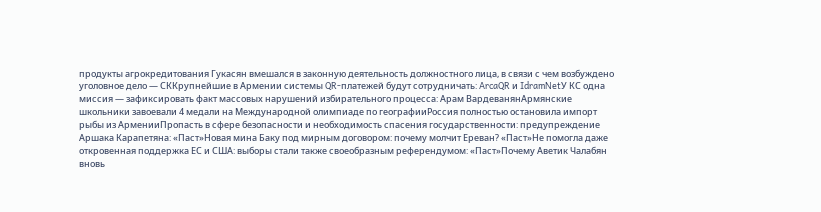продукты агрокредитования Гукасян вмешался в законную деятельность должностного лица, в связи с чем возбуждено уголовное дело — СККрупнейшие в Армении системы QR-платежей будут сотрудничать: ArcaQR и IdramNetУ КС одна миссия — зафиксировать факт массовых нарушений избирательного процесса: Арам ВардеванянАрмянские школьники завоевали 4 медали на Международной олимпиаде по географииРоссия полностью остановила импорт рыбы из АрменииПропасть в сфере безопасности и необходимость спасения государственности: предупреждение Аршака Карапетяна: «Паст»Новая мина Баку под мирным договором: почему молчит Ереван? «Паст»Не помогла даже откровенная поддержка ЕС и США: выборы стали также своеобразным референдумом: «Паст»Почему Аветик Чалабян вновь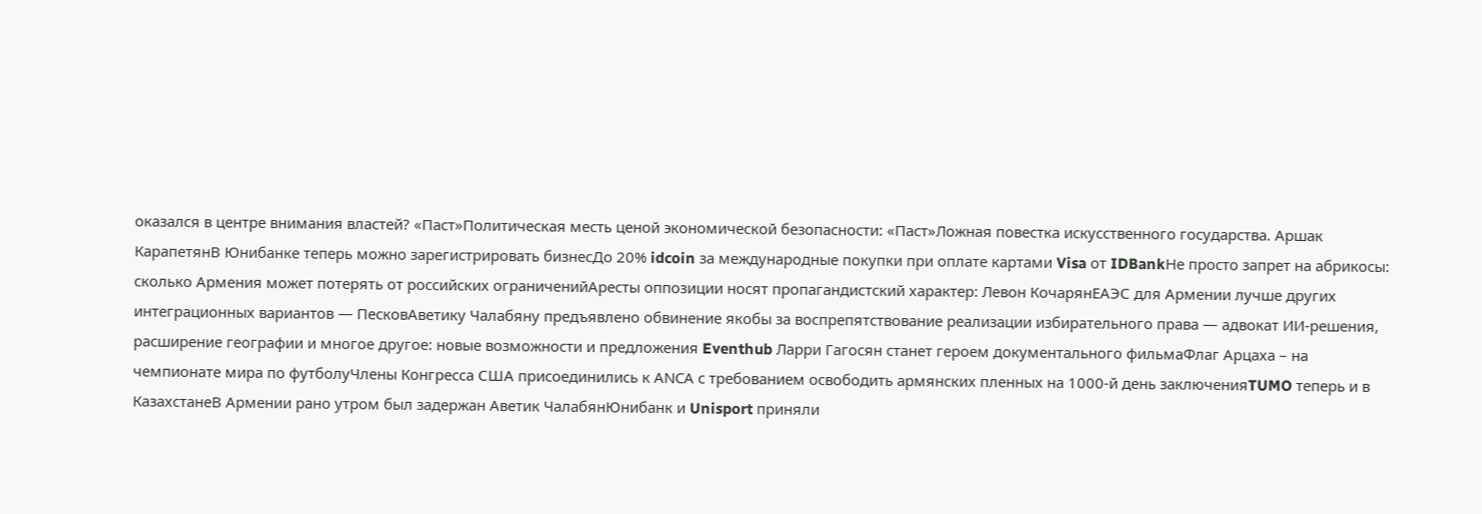оказался в центре внимания властей? «Паст»Политическая месть ценой экономической безопасности: «Паст»Ложная повестка искусственного государства. Аршак КарапетянВ Юнибанке теперь можно зарегистрировать бизнесДо 20% idcoin за международные покупки при оплате картами Visa от IDBankНе просто запрет на абрикосы: сколько Армения может потерять от российских ограниченийАресты оппозиции носят пропагандистский характер: Левон КочарянЕАЭС для Армении лучше других интеграционных вариантов — ПесковАветику Чалабяну предъявлено обвинение якобы за воспрепятствование реализации избирательного права — адвокат ИИ-решения, расширение географии и многое другое: новые возможности и предложения Eventhub Ларри Гагосян станет героем документального фильмаФлаг Арцаха – на чемпионате мира по футболуЧлены Конгресса США присоединились к АNCА с требованием освободить армянских пленных на 1000-й день заключенияTUMO теперь и в КазахстанеВ Армении рано утром был задержан Аветик ЧалабянЮнибанк и Unisport приняли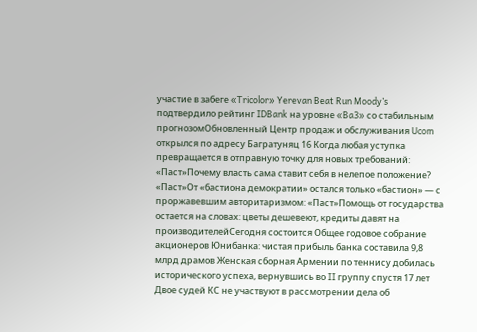участие в забеге «Tricolor» Yerevan Beat Run Moody’s подтвердило рейтинг IDBank на уровне «Ba3» со стабильным прогнозомОбновленный Центр продаж и обслуживания Ucom открылся по адресу Багратуняц 16 Когда любая уступка превращается в отправную точку для новых требований: «Паст»Почему власть сама ставит себя в нелепое положение? «Паст»От «бастиона демократии» остался только «бастион» — с проржавевшим авторитаризмом: «Паст»Помощь от государства остается на словах: цветы дешевеют, кредиты давят на производителейСегодня состоится Общее годовое собрание акционеров Юнибанка: чистая прибыль банка составила 9,8 млрд драмов Женская сборная Армении по теннису добилась исторического успеха, вернувшись во II группу спустя 17 лет Двое судей КС не участвуют в рассмотрении дела об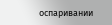оспаривании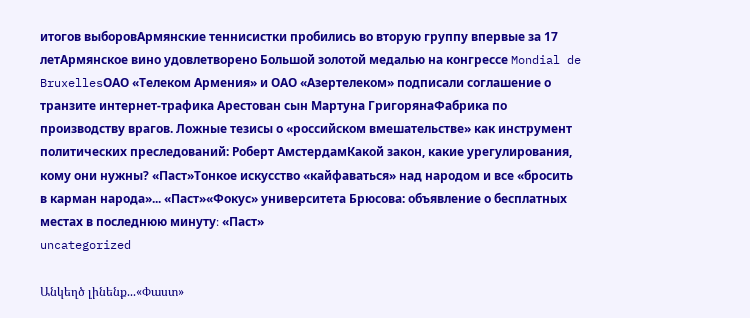итогов выборовАрмянские теннисистки пробились во вторую группу впервые за 17 летАрмянское вино удовлетворено Большой золотой медалью на конгрессе Mondial de BruxellesОАО «Телеком Армения» и ОАО «Азертелеком» подписали соглашение о транзите интернет-трафика Арестован сын Мартуна ГригорянаФабрика по производству врагов. Ложные тезисы о «российском вмешательстве» как инструмент политических преследований: Роберт АмстердамКакой закон, какие урегулирования, кому они нужны? «Паст»Тонкое искусство «кайфаваться» над народом и все «бросить в карман народа»... «Паст»«Фокус» университета Брюсова: объявление о бесплатных местах в последнюю минуту։ «Паст»
uncategorized

Անկեղծ լինենք...«Փաստ»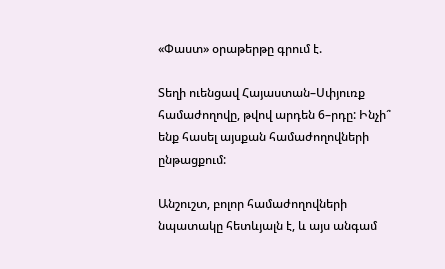«Փաստ» օրաթերթը գրում է.

Տեղի ուենցավ Հայաստան–Սփյուռք համաժողովը, թվով արդեն 6–րդը: Ինչի՞ ենք հասել այսքան համաժողովների ընթացքում:

Անշուշտ, բոլոր համաժողովների նպատակը հետևյալն է, և այս անգամ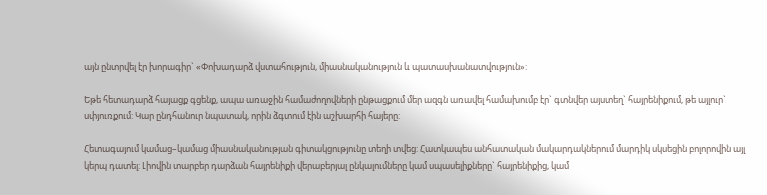այն ընտրվել էր խորագիր` «Փոխադարձ վստահություն, միասնականություն և պատասխանատվություն»:

Եթե հետադարձ հայացք գցենք, ապա առաջին համաժողովների ընթացքում մեր ազգն առավել համախումբ էր` գտնվեր այստեղ` հայրենիքում, թե այլուր` սփյուռքում: Կար ընդհանուր նպատակ, որին ձգտում էին աշխարհի հայերը:

Հետագայում կամաց–կամաց միասնականության գիտակցությունը տեղի տվեց: Հատկապես անհատական մակարդակներում մարդիկ սկսեցին բոլորովին այլ կերպ դատել: Լիովին տարբեր դարձան հայրենիքի վերաբերյալ ընկալումները կամ սպասելիքները` հայրենիքից, կամ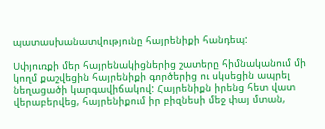պատասխանատվությունը հայրենիքի հանդեպ:

Սփյուռքի մեր հայրենակիցներից շատերը հիմնականում մի կողմ քաշվեցին հայրենիքի գործերից ու սկսեցին ապրել նեղացածի կարգավիճակով: Հայրենիքն իրենց հետ վատ վերաբերվեց, հայրենիքում իր բիզնեսի մեջ փայ մտան,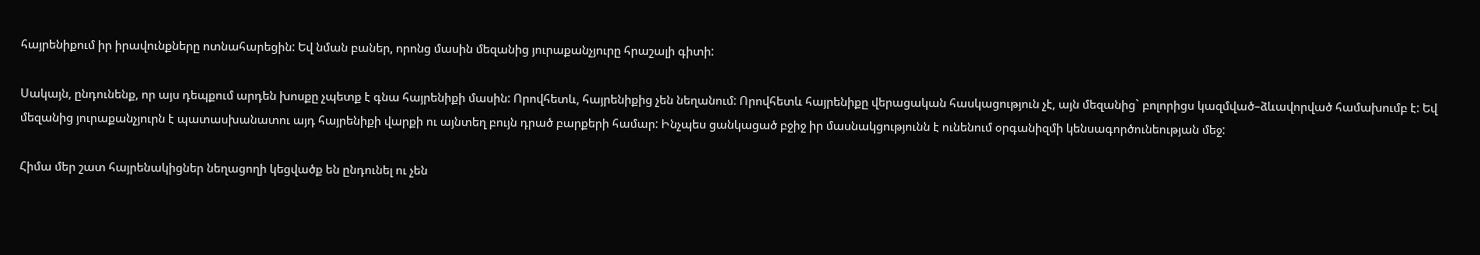հայրենիքում իր իրավունքները ոտնահարեցին: Եվ նման բաներ, որոնց մասին մեզանից յուրաքանչյուրը հրաշալի գիտի:

Սակայն, ընդունենք, որ այս դեպքում արդեն խոսքը չպետք է գնա հայրենիքի մասին: Որովհետև, հայրենիքից չեն նեղանում: Որովհետև հայրենիքը վերացական հասկացություն չէ, այն մեզանից` բոլորիցս կազմված–ձևավորված համախումբ է: Եվ մեզանից յուրաքանչյուրն է պատասխանատու այդ հայրենիքի վարքի ու այնտեղ բույն դրած բարքերի համար: Ինչպես ցանկացած բջիջ իր մասնակցությունն է ունենում օրգանիզմի կենսագործունեության մեջ:

Հիմա մեր շատ հայրենակիցներ նեղացողի կեցվածք են ընդունել ու չեն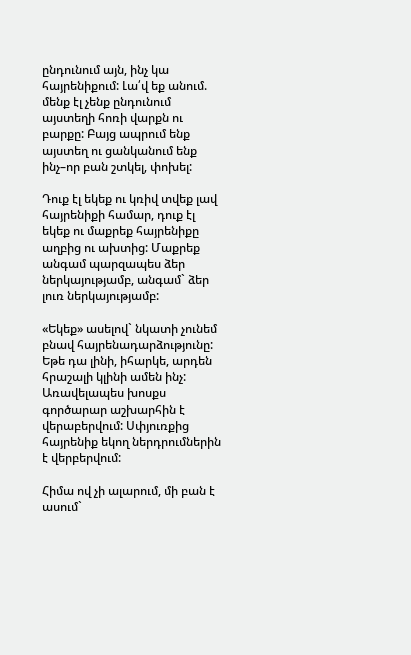ընդունում այն, ինչ կա հայրենիքում: Լա՛վ եք անում. մենք էլ չենք ընդունում այստեղի հոռի վարքն ու բարքը: Բայց ապրում ենք այստեղ ու ցանկանում ենք ինչ–որ բան շտկել, փոխել:

Դուք էլ եկեք ու կռիվ տվեք լավ հայրենիքի համար, դուք էլ եկեք ու մաքրեք հայրենիքը աղբից ու ախտից: Մաքրեք անգամ պարզապես ձեր ներկայությամբ, անգամ` ձեր լուռ ներկայությամբ:

«Եկեք» ասելով` նկատի չունեմ բնավ հայրենադարձությունը: Եթե դա լինի, իհարկե, արդեն հրաշալի կլինի ամեն ինչ: Առավելապես խոսքս գործարար աշխարհին է վերաբերվում: Սփյուռքից հայրենիք եկող ներդրումներին է վերբերվում:

Հիմա ով չի ալարում, մի բան է ասում`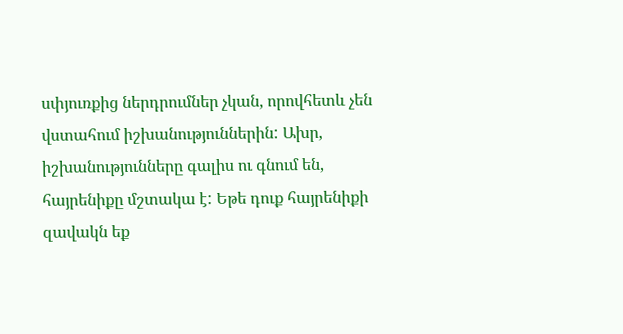սփյուռքից ներդրումներ չկան, որովհետև չեն վստահում իշխանություններին: Ախր, իշխանությունները գալիս ու գնում են, հայրենիքը մշտակա է: Եթե դուք հայրենիքի զավակն եք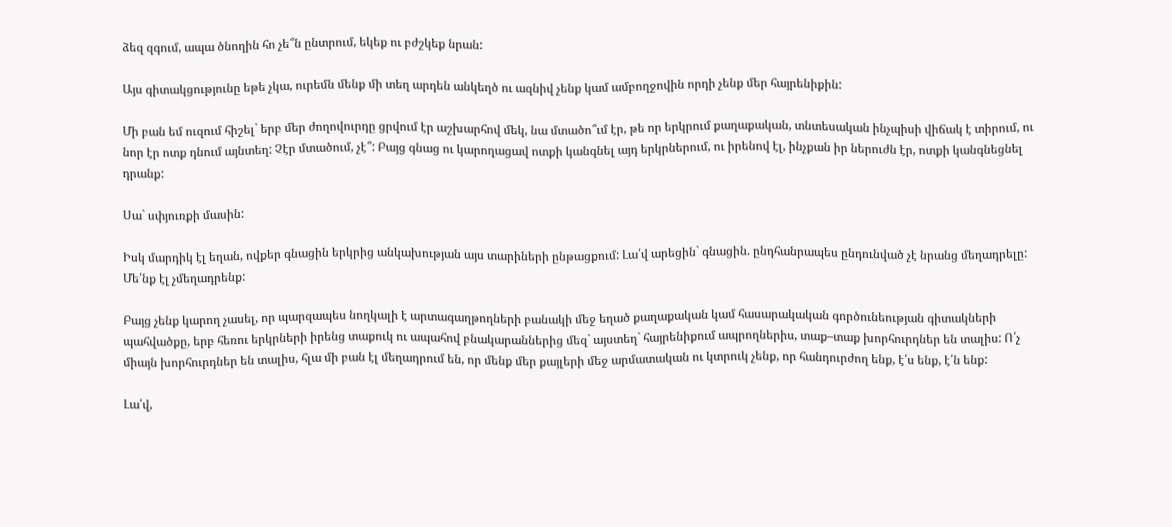ձեզ զգում, ապա ծնողին հո չե՞ն ընտրում, եկեք ու բժշկեք նրան:

Այս գիտակցությունը եթե չկա, ուրեմն մենք մի տեղ արդեն անկեղծ ու ազնիվ չենք կամ ամբողջովին որդի չենք մեր հայրենիքին:

Մի բան եմ ուզում հիշել` երբ մեր ժողովուրդը ցրվում էր աշխարհով մեկ, նա մտածո՞ւմ էր, թե որ երկրում քաղաքական, տնտեսական ինչպիսի վիճակ է տիրում, ու նոր էր ոտք դնում այնտեղ: Չէր մտածում, չէ՞: Բայց գնաց ու կարողացավ ոտքի կանգնել այդ երկրներում, ու իրենով էլ, ինչքան իր ներուժն էր, ոտքի կանգնեցնել դրանք:

Սա` սփյուռքի մասին:

Իսկ մարդիկ էլ եղան, ովքեր գնացին երկրից անկախության այս տարիների ընթացքում: Լա՛վ արեցին` գնացին. ընդհանրապես ընդունված չէ նրանց մեղադրելը: Մե՛նք էլ չմեղադրենք:

Բայց չենք կարող չասել, որ պարզապես նողկալի է արտագաղթողների բանակի մեջ եղած քաղաքական կամ հասարակական գործունեության գիտակների պահվածքը, երբ հեռու երկրների իրենց տաքուկ ու ապահով բնակարաններից մեզ` այստեղ` հայրենիքում ապրողներիս, տաք–տաք խորհուրդներ են տալիս: Ո՛չ միայն խորհուրդներ են տալիս, հլա մի բան էլ մեղադրում են, որ մենք մեր քայլերի մեջ արմատական ու կտրուկ չենք, որ հանդուրժող ենք, է՛ս ենք, է՛ն ենք:

Լա՛վ,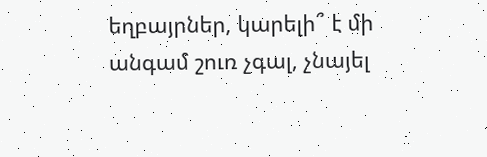եղբայրներ, կարելի՞ է մի անգամ շուռ չգալ, չնայել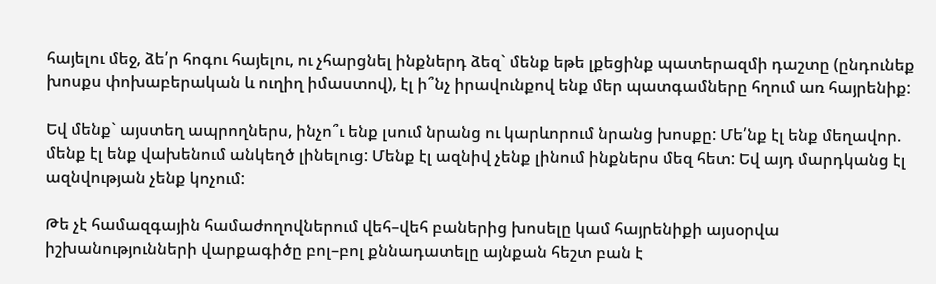հայելու մեջ, ձե՛ր հոգու հայելու, ու չհարցնել ինքներդ ձեզ` մենք եթե լքեցինք պատերազմի դաշտը (ընդունեք խոսքս փոխաբերական և ուղիղ իմաստով), էլ ի՞նչ իրավունքով ենք մեր պատգամները հղում առ հայրենիք:

Եվ մենք` այստեղ ապրողներս, ինչո՞ւ ենք լսում նրանց ու կարևորում նրանց խոսքը: Մե՛նք էլ ենք մեղավոր. մենք էլ ենք վախենում անկեղծ լինելուց: Մենք էլ ազնիվ չենք լինում ինքներս մեզ հետ: Եվ այդ մարդկանց էլ ազնվության չենք կոչում:

Թե չէ համազգային համաժողովներում վեհ–վեհ բաներից խոսելը կամ հայրենիքի այսօրվա իշխանությունների վարքագիծը բոլ–բոլ քննադատելը այնքան հեշտ բան է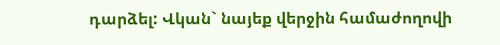դարձել: Վկան` նայեք վերջին համաժողովի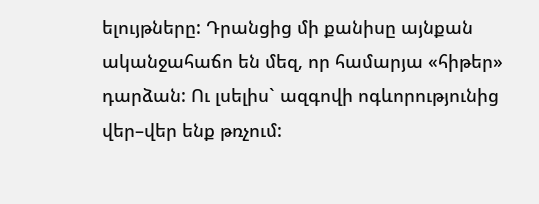ելույթները: Դրանցից մի քանիսը այնքան ականջահաճո են մեզ, որ համարյա «հիթեր» դարձան: Ու լսելիս` ազգովի ոգևորությունից վեր–վեր ենք թռչում: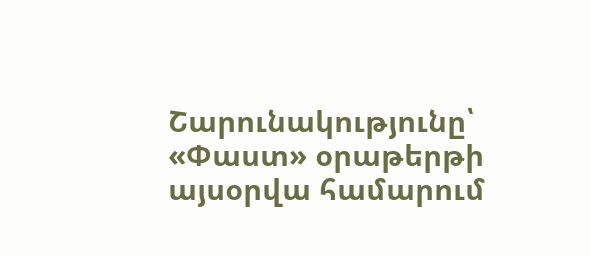Շարունակությունը՝ «Փաստ» օրաթերթի այսօրվա համարում